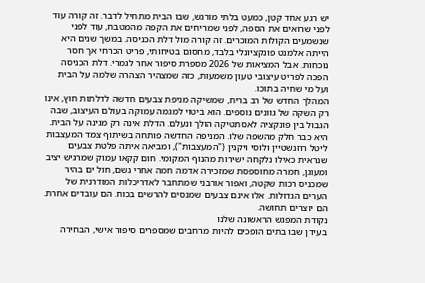יש רגע אחד קטן, כמעט בלתי מורגש, שבו הבית מתחיל לדבר. זה קורה עוד לפני שרואים את הספה, לפני שמריחים את הקפה מהמטבח, עוד לפני שנשמעים הקולות המוכרים. זה קורה מול דלת הכניסה. במשך שנים היא הייתה אלמנט פונקציונלי בלבד, מחסום בטיחותי, פריט הכרחי אך חסר נוכחות. אבל המציאות של 2026 מספרת סיפור אחר לגמרי. דלת הכניסה הפכה לפריט עיצובי טעון משמעות, כזה שמצהיר הצהרה שלמה על הבית ועל מי שחיה בתוכו.
המהלך החדש של רב בריח, שמשיקה מניפת צבעים חדשה לדלתות חוץ, אינו רק השקה של גוונים נוספים. הוא ביטוי למגמה עמוקה בעולם העיצוב, שבה הגבול בין פונקציה לאסתטיקה הולך ונעלם. הדלת אינה רק מגינה על הבית. היא כבר חלק מהשפה שלו. המניפה החדשה פותחה בשיתוף צמד המעצבות ליטל רוזנשטיין ולוסי ויקנין ("המעצבות"), ומביאה איתה פלטת צבעים שנראית כאילו נלקחה ישירות מהנוף המקומי. חום קקאו עמוק שמרגיש יציב ומעוגן, חמרה מחוספסת שמזכירה אדמה חמה אחרי גשם, חול ים בהיר שמכניס רכות שקטה, ואפור אורבני שמתחבר לאדריכלות המודרנית של הערים הגדולות. אלו אינם צבעים שמנסים להרשים בכוח. הם עובדים אחרת. הם יוצרים תחושה.
נקודת המפגש הראשונה שלנו
בעידן שבו בתים הופכים להיות מרחבים שמספרים סיפור אישי, הבחירה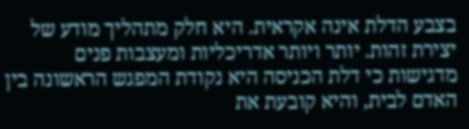בצבע הדלת אינה אקראית. היא חלק מתהליך מודע של יצירת זהות. יותר ויותר אדריכליות ומעצבות פנים מדגישות כי דלת הכניסה היא נקודת המפגש הראשונה בין האדם לבית, והיא קובעת את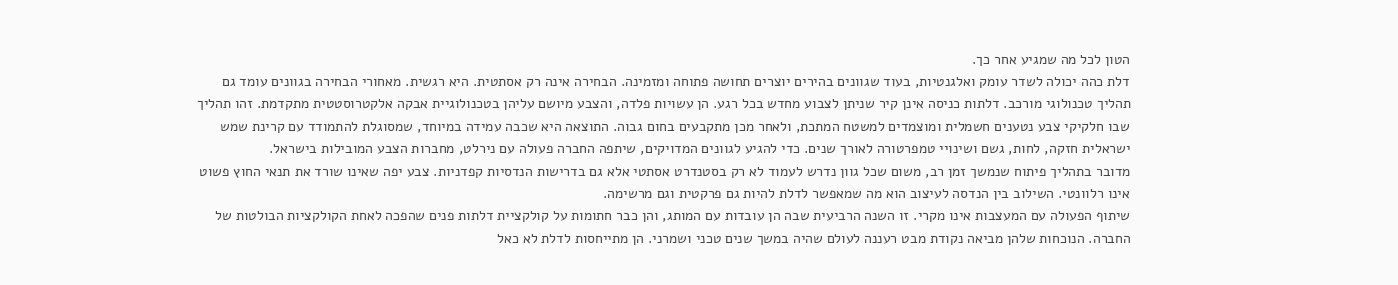הטון לכל מה שמגיע אחר כך.
דלת כהה יכולה לשדר עומק ואלגנטיות, בעוד שגוונים בהירים יוצרים תחושה פתוחה ומזמינה. הבחירה אינה רק אסתטית. היא רגשית. מאחורי הבחירה בגוונים עומד גם תהליך טכנולוגי מורכב. דלתות כניסה אינן קיר שניתן לצבוע מחדש בכל רגע. הן עשויות פלדה, והצבע מיושם עליהן בטכנולוגיית אבקה אלקטרוסטטית מתקדמת. זהו תהליך שבו חלקיקי צבע נטענים חשמלית ומוצמדים למשטח המתכת, ולאחר מכן מתקבעים בחום גבוה. התוצאה היא שכבה עמידה במיוחד, שמסוגלת להתמודד עם קרינת שמש ישראלית חזקה, לחות, גשם ושינויי טמפרטורה לאורך שנים. כדי להגיע לגוונים המדויקים, שיתפה החברה פעולה עם נירלט, מחברות הצבע המובילות בישראל.
מדובר בתהליך פיתוח שנמשך זמן רב, משום שכל גוון נדרש לעמוד לא רק בסטנדרט אסתטי אלא גם בדרישות הנדסיות קפדניות. צבע יפה שאינו שורד את תנאי החוץ פשוט אינו רלוונטי. השילוב בין הנדסה לעיצוב הוא מה שמאפשר לדלת להיות גם פרקטית וגם מרשימה.
שיתוף הפעולה עם המעצבות אינו מקרי. זו השנה הרביעית שבה הן עובדות עם המותג, והן כבר חתומות על קולקציית דלתות פנים שהפכה לאחת הקולקציות הבולטות של החברה. הנוכחות שלהן מביאה נקודת מבט רעננה לעולם שהיה במשך שנים טכני ושמרני. הן מתייחסות לדלת לא כאל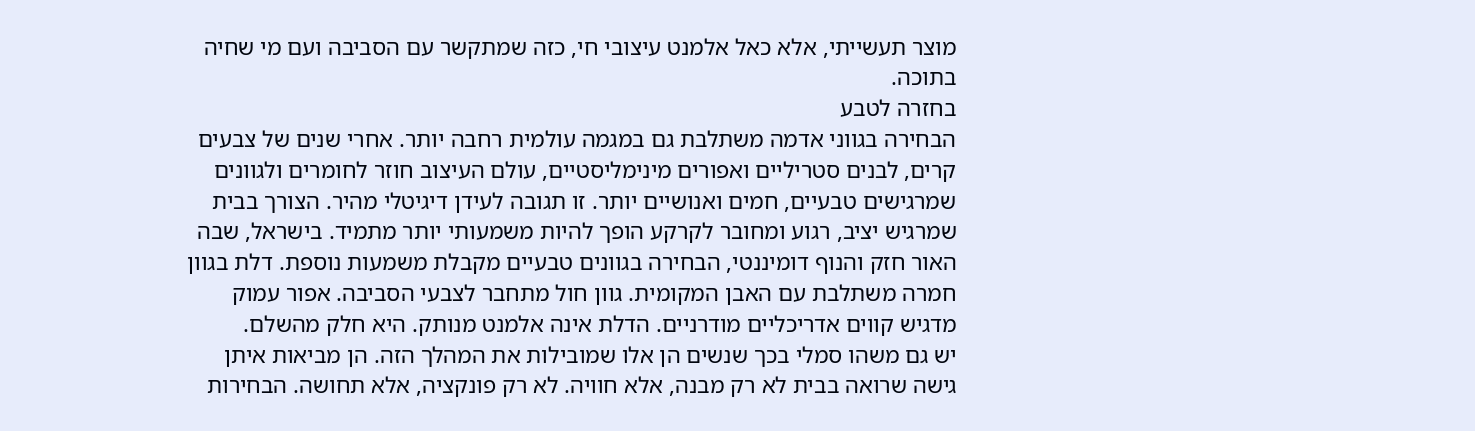מוצר תעשייתי, אלא כאל אלמנט עיצובי חי, כזה שמתקשר עם הסביבה ועם מי שחיה בתוכה.
בחזרה לטבע
הבחירה בגווני אדמה משתלבת גם במגמה עולמית רחבה יותר. אחרי שנים של צבעים קרים, לבנים סטריליים ואפורים מינימליסטיים, עולם העיצוב חוזר לחומרים ולגוונים שמרגישים טבעיים, חמים ואנושיים יותר. זו תגובה לעידן דיגיטלי מהיר. הצורך בבית שמרגיש יציב, רגוע ומחובר לקרקע הופך להיות משמעותי יותר מתמיד. בישראל, שבה האור חזק והנוף דומיננטי, הבחירה בגוונים טבעיים מקבלת משמעות נוספת. דלת בגוון חמרה משתלבת עם האבן המקומית. גוון חול מתחבר לצבעי הסביבה. אפור עמוק מדגיש קווים אדריכליים מודרניים. הדלת אינה אלמנט מנותק. היא חלק מהשלם.
יש גם משהו סמלי בכך שנשים הן אלו שמובילות את המהלך הזה. הן מביאות איתן גישה שרואה בבית לא רק מבנה, אלא חוויה. לא רק פונקציה, אלא תחושה. הבחירות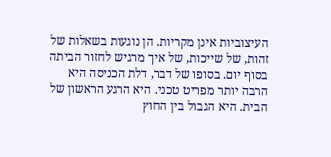העיצוביות אינן מקריות. הן נוגעות בשאלות של זהות, של שייכות, של איך מרגיש לחזור הביתה בסוף יום. בסופו של דבר, דלת הכניסה היא הרבה יותר מפריט טכני. היא הרגע הראשון של הבית. היא הגבול בין החוץ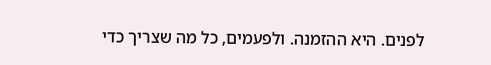לפנים. היא ההזמנה. ולפעמים, כל מה שצריך כדי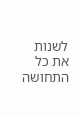לשנות את כל התחושה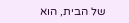של הבית, הוא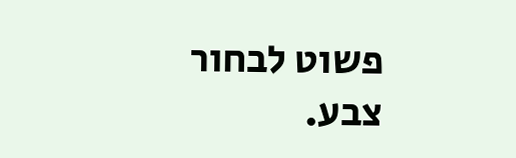פשוט לבחור צבע.